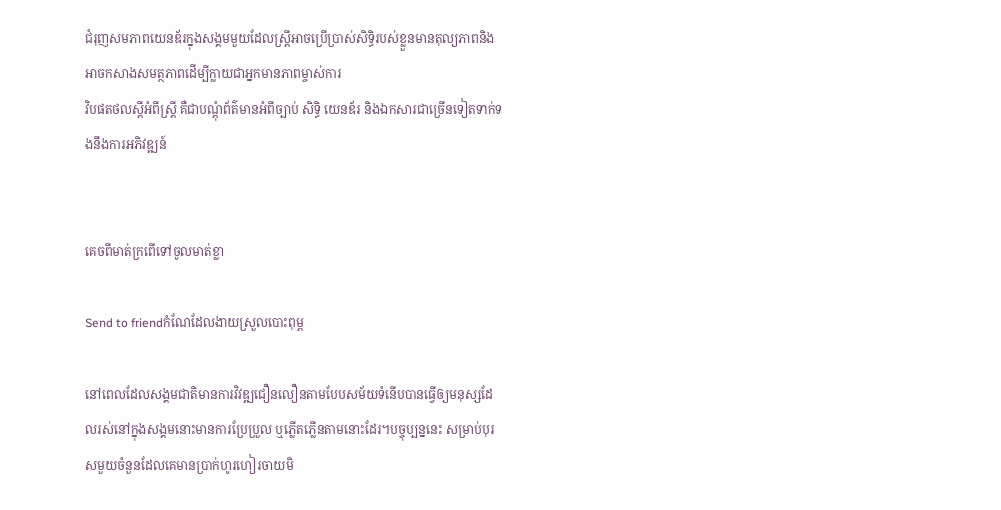ជំរុញសមភាពយេនឌ័រក្នុងសង្គមមួយដែលស្ត្រីអាចប្រើប្រាស់សិទ្ធិរបស់ខ្លួនមានតុល្យភាពនិងអាចកសាងសមត្ថភាពដើម្បីក្លាយជាអ្នកមានភាពម្ចាស់ការ
វិបផតថលស្តីអំពីស្ត្រី គឺជាបណ្តុំព័ត៌មានអំពីច្បាប់ សិទ្ធិ យេនឌ័រ និងឯកសារជាច្រើនទៀតទាក់ទងនឹងការអភិវឌ្ឍន៍


គេចពីមាត់ក្រពើទៅចូលមាត់ខ្លា

Send to friendកំណែដែលងាយស្រួលបោះពុម្ព

នៅពេលដែលសង្គមជាតិមានការវិវឌ្ឍជឿនលឿនតាមបែបសម័យទំនើបបានធ្វើឲ្យមនុស្សដែលរស់នៅក្នុងសង្គមនោះមានការប្រែប្រួល ឬភ្លើតភ្លើនតាមនោះដែរ។បច្ចុប្បន្ននេះ សម្រាប់បុរសមួយចំនួនដែលគេមានប្រាក់ហូរហៀរចាយមិ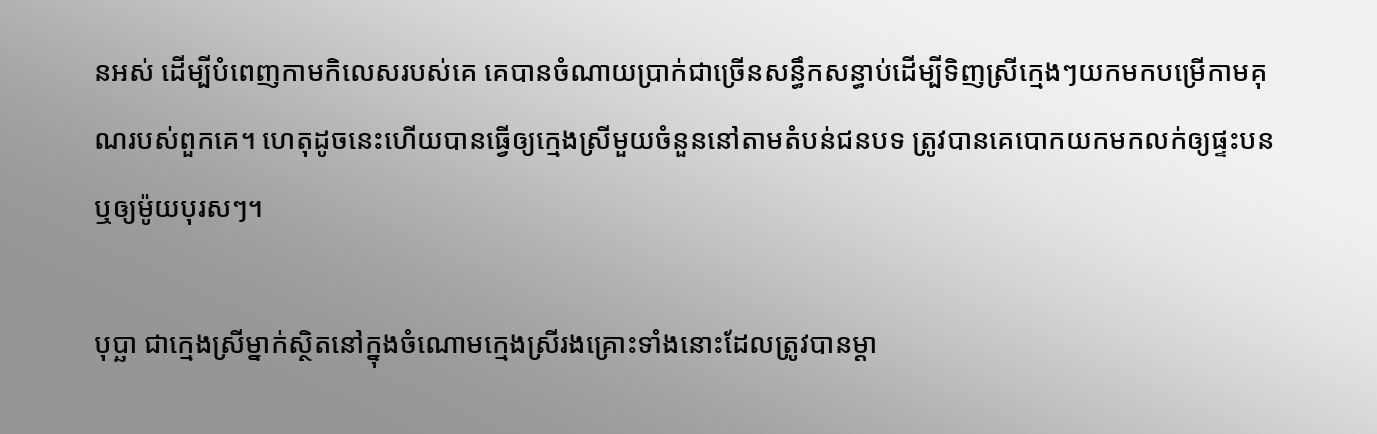នអស់ ដើម្បីបំពេញកាមកិលេសរបស់គេ គេបានចំណាយប្រាក់ជាច្រើនសន្ធឹកសន្ធាប់ដើម្បីទិញស្រីក្មេងៗយកមកបម្រើកាមគុណរបស់ពួកគេ។ ហេតុដូចនេះហើយបានធ្វើឲ្យក្មេងស្រីមួយចំនួននៅតាមតំបន់ជនបទ ត្រូវបានគេបោកយកមកលក់ឲ្យផ្ទះបន ឬឲ្យម៉ូយបុរសៗ។

បុប្ឆា ជាក្មេងស្រីម្នាក់ស្ថិតនៅក្នុងចំណោមក្មេងស្រីរងគ្រោះទាំងនោះដែលត្រូវបានម្ដា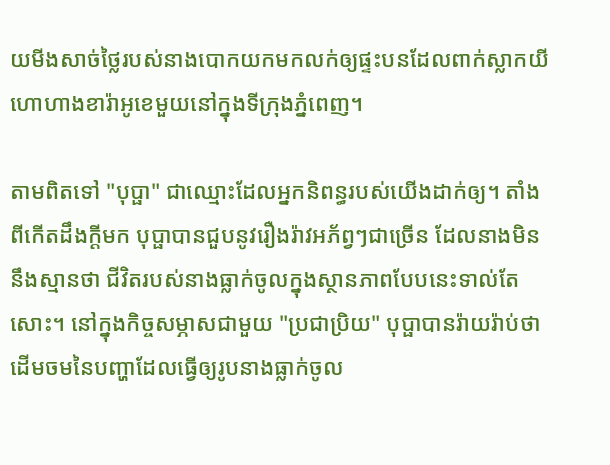យមីងសាច់ថ្លៃរបស់នាងបោកយកមកលក់ឲ្យផ្ទះបនដែលពាក់ស្លាកយីហោហាងខារ៉ាអូខេមួយនៅក្នុងទីក្រុងភ្នំពេញ។

តាមពិតទៅ "បុប្ផា" ជាឈ្មោះដែលអ្នកនិពន្ធរបស់យើងដាក់ឲ្យ។ តាំងពីកើតដឹងក្ដីមក បុប្ផាបានជួបនូវរឿងរ៉ាវអភ័ព្វៗជាច្រើន ដែលនាងមិននឹងស្មានថា ជីវិតរបស់នាងធ្លាក់ចូលក្នុងស្ថានភាពបែបនេះទាល់តែសោះ។ នៅក្នុងកិច្ចសម្ភាសជាមួយ "ប្រជាប្រិយ" បុប្ផាបានរ៉ាយរ៉ាប់ថា ដើមចមនៃបញ្ហាដែលធ្វើឲ្យរូបនាងធ្លាក់ចូល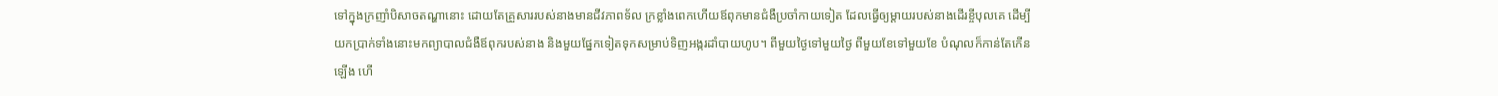ទៅក្នុងក្រញាំបិសាចតណ្ហានោះ ដោយតែគ្រួសាររបស់នាងមានជីវភាពទ័ល ក្រខ្លាំងពេកហើយឪពុកមានជំងឺប្រចាំកាយទៀត ដែលធ្វើឲ្យម្ដាយរបស់នាងដើរខ្ចីបុលគេ ដើម្បីយកប្រាក់ទាំងនោះមកព្យាបាលជំងឺឪពុករបស់នាង និងមួយផ្នែកទៀតទុកសម្រាប់ទិញអង្ករដាំបាយហូប។ ពីមួយថ្ងៃទៅមួយថ្ងៃ ពីមួយខែទៅមួយខែ បំណុលក៏កាន់តែកើនឡើង ហើ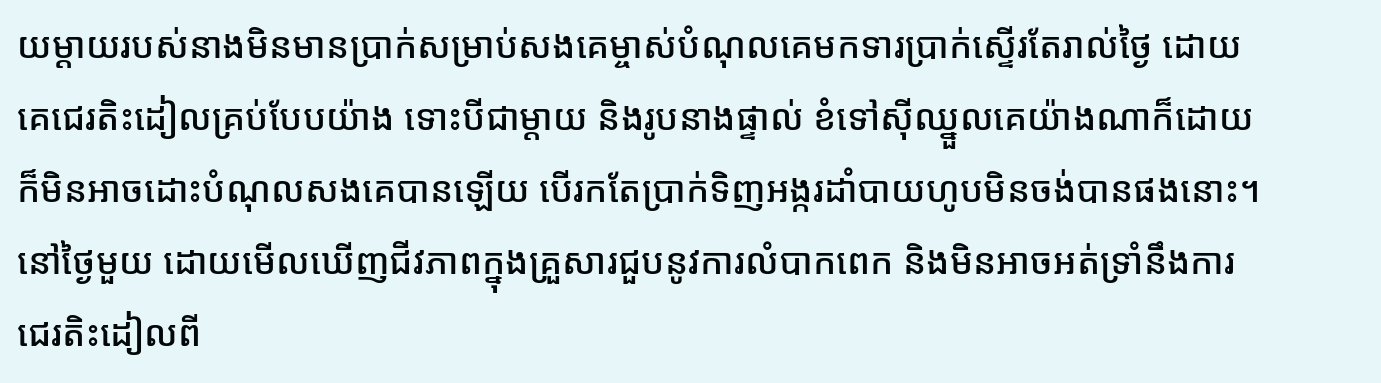យម្ដាយរបស់នាងមិនមានប្រាក់សម្រាប់សងគេម្ចាស់បំណុលគេមកទារប្រាក់ស្ទើរតែរាល់ថ្ងៃ ដោយគេជេរតិះដៀលគ្រប់បែបយ៉ាង ទោះបីជាម្ដាយ និងរូបនាងផ្ទាល់ ខំទៅស៊ីឈ្នួលគេយ៉ាងណាក៏ដោយ ក៏មិនអាចដោះបំណុលសងគេបានឡើយ បើរកតែប្រាក់ទិញអង្ករដាំបាយហូបមិនចង់បានផងនោះ។ នៅថ្ងៃមួយ ដោយមើលឃើញជីវភាពក្នុងគ្រួសារជួបនូវការលំបាកពេក និងមិនអាចអត់ទ្រាំនឹងការជេរតិះដៀលពី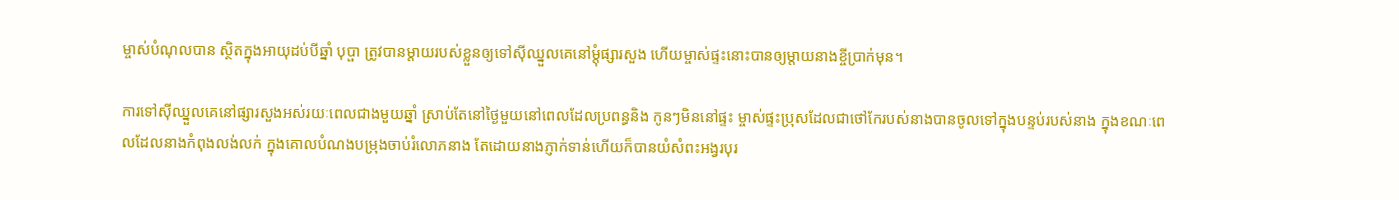ម្ចាស់បំណុលបាន ស្ថិតក្នុងអាយុដប់បីឆ្នាំ បុប្ផា ត្រូវបានម្ដាយរបស់ខ្លួនឲ្យទៅស៊ីឈ្នួលគេនៅម្ដុំផ្សារសួង ហើយម្ចាស់ផ្ទះនោះបានឲ្យម្ដាយនាងខ្ចីប្រាក់មុន។

ការទៅស៊ីឈ្នួលគេនៅផ្សារសួងអស់រយៈពេលជាងមួយឆ្នាំ ស្រាប់តែនៅថ្ងៃមួយនៅពេលដែលប្រពន្ធនិង កូនៗមិននៅផ្ទះ ម្ចាស់ផ្ទះប្រុសដែលជាថៅកែរបស់នាងបានចូលទៅក្នុងបន្ទប់របស់នាង ក្នុងខណៈពេលដែលនាងកំពុងលង់លក់ ក្នុងគោលបំណងបម្រុងចាប់រំលោភនាង តែដោយនាងភ្ញាក់ទាន់ហើយក៏បានយំសំពះអង្វរបុរ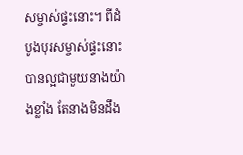សម្ចាស់ផ្ទះនោះ។ ពីដំបូងបុរសម្ចាស់ផ្ទះនោះបានល្អជាមួយនាងយ៉ាងខ្លាំង តែនាងមិនដឹង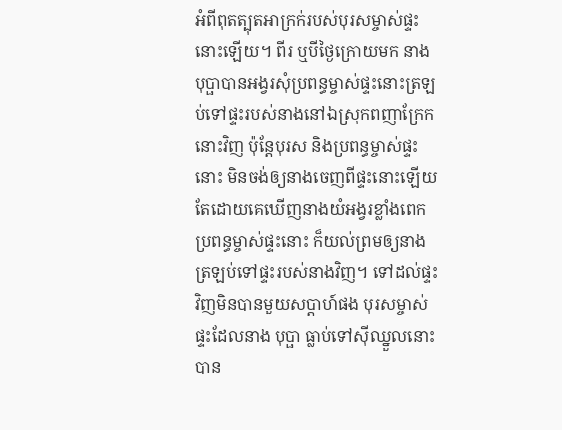អំពីពុតត្បុតអាក្រក់របស់បុរសម្ចាស់ផ្ទះនោះឡើយ។ ពីរ ឬបីថ្ងៃក្រោយមក នាងបុប្ផាបានអង្វរសុំប្រពន្ធម្ចាស់ផ្ទះនោះត្រឡប់ទៅផ្ទះរបស់នាងនៅឯស្រុកពញាក្រែកនោះវិញ ប៉ុន្តែបុរស និងប្រពន្ធម្ចាស់ផ្ទះនោះ មិនចង់ឲ្យនាងចេញពីផ្ទះនោះឡើយ តែដោយគេឃើញនាងយំអង្វរខ្លាំងពេក ប្រពន្ធម្ចាស់ផ្ទះនោះ ក៏យល់ព្រមឲ្យនាងត្រឡប់ទៅផ្ទះរបស់នាងវិញ។ ទៅដល់ផ្ទះវិញមិនបានមួយសប្ដាហ៍ផង បុរសម្ចាស់ផ្ទះដែលនាង បុប្ផា ធ្លាប់ទៅស៊ីឈ្នួលនោះបាន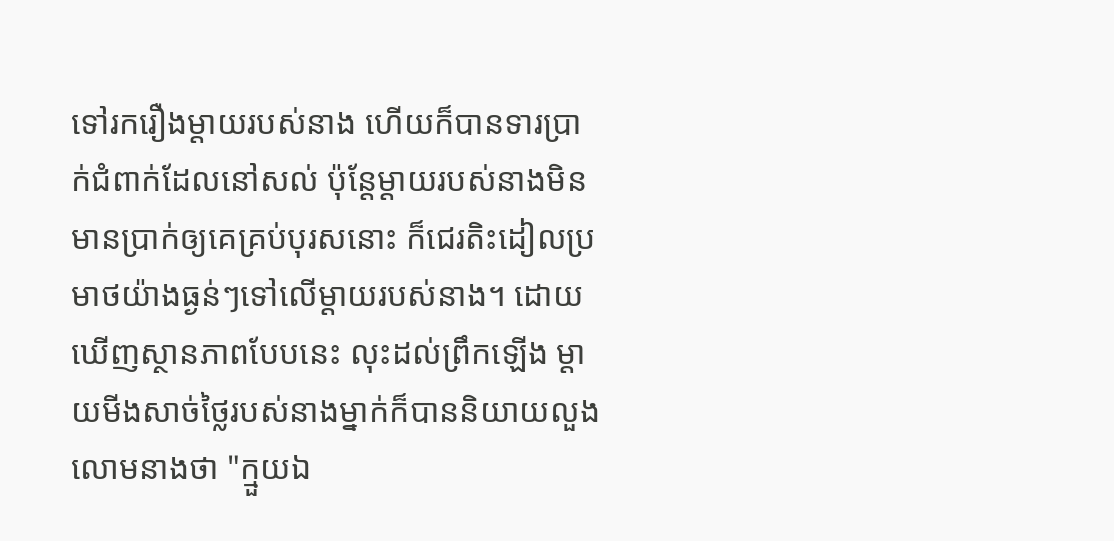ទៅរករឿងម្ដាយរបស់នាង ហើយក៏បានទារប្រាក់ជំពាក់ដែលនៅសល់ ប៉ុន្តែម្ដាយរបស់នាងមិនមានប្រាក់ឲ្យគេគ្រប់បុរសនោះ ក៏ជេរតិះដៀលប្រមាថយ៉ាងធ្ងន់ៗទៅលើម្ដាយរបស់នាង។ ដោយឃើញស្ថានភាពបែបនេះ លុះដល់ព្រឹកឡើង ម្ដាយមីងសាច់ថ្លៃរបស់នាងម្នាក់ក៏បាននិយាយលួងលោមនាងថា "ក្មួយឯ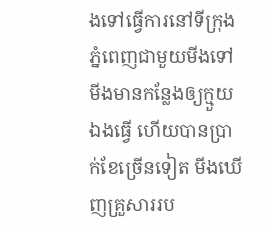ងទៅធ្វើការនៅទីក្រុងភ្នំពេញជាមួយមីងទៅ មីងមានកន្លែងឲ្យក្មួយឯងធ្វើ ហើយបានប្រាក់ខែច្រើនទៀត មីងឃើញគ្រួសាររប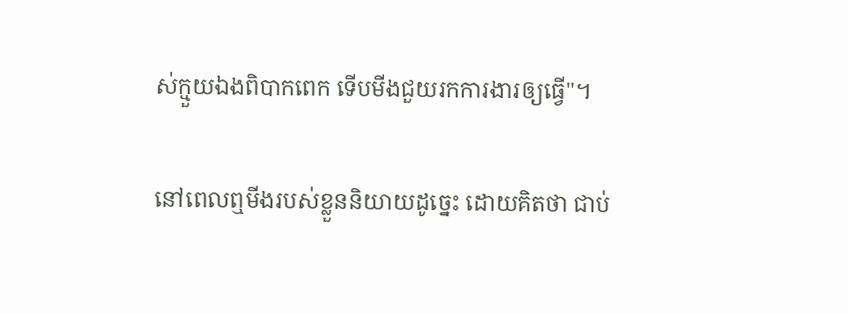ស់ក្មួយឯងពិបាកពេក ទើបមីងជួយរកការងារឲ្យធ្វើ"។

នៅពេលឮមីងរបស់ខ្លួននិយាយដូច្នេះ ដោយគិតថា ជាប់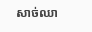សាច់ឈា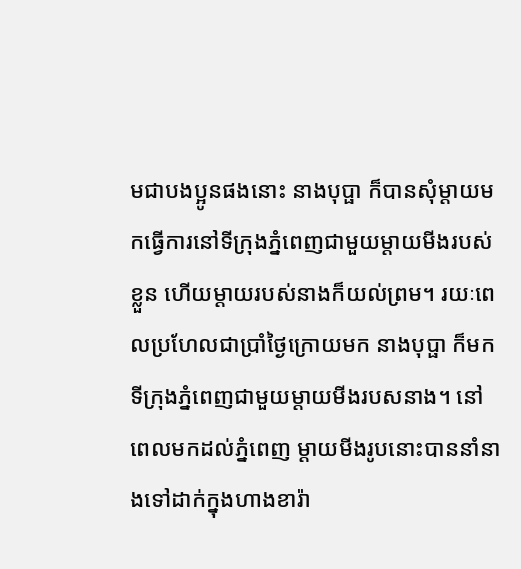មជាបងប្អូនផងនោះ នាងបុប្ផា ក៏បានសុំម្ដាយមកធ្វើការនៅទីក្រុងភ្នំពេញជាមួយម្ដាយមីងរបស់ខ្លួន ហើយម្ដាយរបស់នាងក៏យល់ព្រម។ រយៈពេលប្រហែលជាប្រាំថ្ងៃក្រោយមក នាងបុប្ផា ក៏មកទីក្រុងភ្នំពេញជាមួយម្ដាយមីងរបសនាង។ នៅពេលមកដល់ភ្នំពេញ ម្ដាយមីងរូបនោះបាននាំនាងទៅដាក់ក្នុងហាងខារ៉ា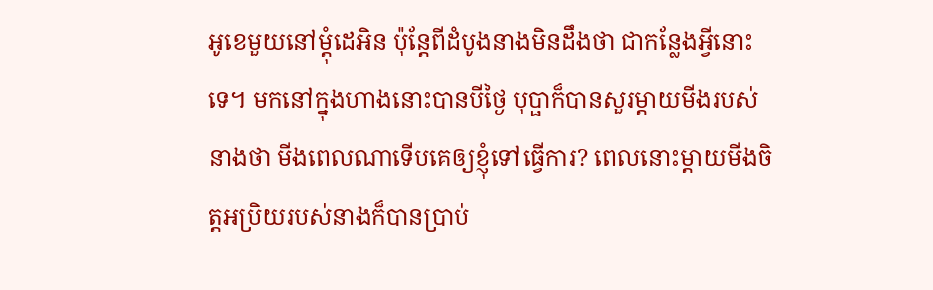អូខេមួយនៅម្ដុំដេអិន ប៉ុន្តែពីដំបូងនាងមិនដឹងថា ជាកន្លែងអ្វីនោះទេ។ មកនៅក្នុងហាងនោះបានបីថ្ងៃ បុប្ផាក៏បានសួរម្ដាយមីងរបស់នាងថា មីងពេលណាទើបគេឲ្យខ្ញុំទៅធ្វើការ? ពេលនោះម្ដាយមីងចិត្តអប្រិយរបស់នាងក៏បានប្រាប់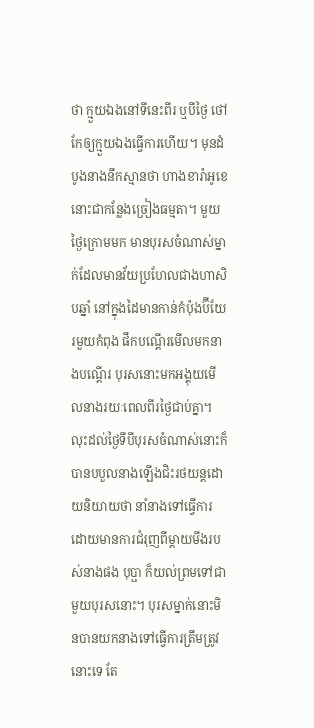ថា ក្មួយឯងនៅទីនេះពីរ ឬបីថ្ងៃ ថៅកែឲ្យក្មួយឯងធ្វើការហើយ។ មុនដំបូងនាងនឹកស្មានថា ហាងខារ៉ាអូខេនោះជាកន្លែងច្រៀងធម្មតា។ មួយថ្ងៃក្រោមមក មានបុរសចំណាស់ម្នាក់ដែលមានវ័យប្រហែលជាងហាសិបឆ្នាំ នៅក្នុងដៃមានកាន់កំប៉ុងប៊ីយែរមួយកំពុង ផឹកបណ្ដើរមើលមកនាងបណ្ដើរ បុរសនោះមកអង្គុយមើលនាងរយៈពេលពីរថ្ងៃជាប់គ្នា។ លុះដល់ថ្ងៃទីបីបុរសចំណាស់នោះក៏បានបបួលនាងឡើងជិះរថយន្តដោយនិយាយថា នាំនាងទៅធ្វើការដោយមានការជំរុញពីម្ដាយមីងរបស់នាងផង បុប្ផា ក៏យល់ព្រមទៅជាមួយបុរសនោះ។ បុរសម្នាក់នោះមិនបានយកនាងទៅធ្វើការត្រឹមត្រូវនោះទេ តែ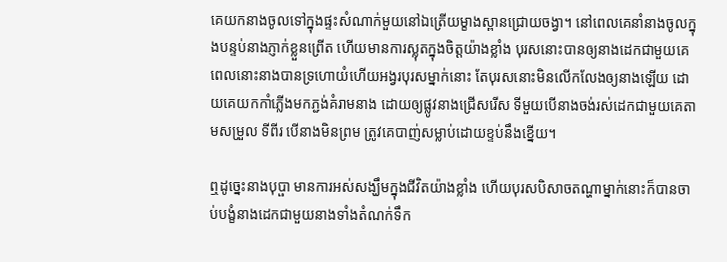គេយកនាងចូលទៅក្នុងផ្ទះសំណាក់មួយនៅឯត្រើយម្ខាងស្ពានជ្រោយចង្វា។ នៅពេលគេនាំនាងចូលក្នុងបន្ទប់នាងភ្ញាក់ខ្លួនព្រើត ហើយមានការស្លុតក្នុងចិត្តយ៉ាងខ្លាំង បុរសនោះបានឲ្យនាងដេកជាមួយគេ ពេលនោះនាងបានទ្រហោយំហើយអង្វរបុរសម្នាក់នោះ តែបុរសនោះមិនលើកលែងឲ្យនាងឡើយ ដោយគេយកកាំភ្លើងមកភ្ជង់គំរាមនាង ដោយឲ្យផ្លូវនាងជ្រើសរើស ទីមួយបើនាងចង់រស់ដេកជាមួយគេតាមសម្រួល ទីពីរ បើនាងមិនព្រម ត្រូវគេបាញ់សម្លាប់ដោយខ្ទប់នឹងខ្នើយ។

ឮដូច្នេះនាងបុប្ផា មានការអស់សង្ឃឹមក្នុងជីវិតយ៉ាងខ្លាំង ហើយបុរសបិសាចតណ្ហាម្នាក់នោះក៏បានចាប់បង្ខំនាងដេកជាមួយនាងទាំងតំណក់ទឹក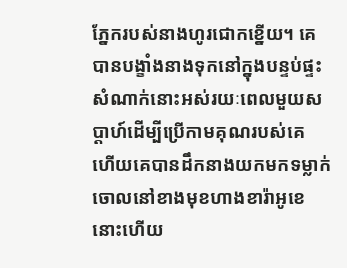ភ្នែករបស់នាងហូរជោកខ្នើយ។ គេបានបង្ខាំងនាងទុកនៅក្នុងបន្ទប់ផ្ទះសំណាក់នោះអស់រយៈពេលមួយសប្ដាហ៍ដើម្បីប្រើកាមគុណរបស់គេ ហើយគេបានដឹកនាងយកមកទម្លាក់ចោលនៅខាងមុខហាងខារ៉ាអូខេនោះហើយ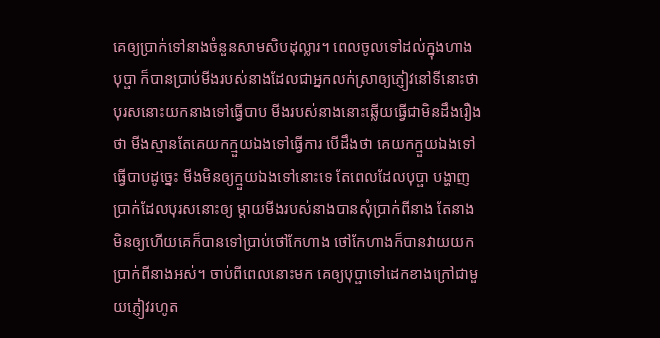គេឲ្យប្រាក់ទៅនាងចំនួនសាមសិបដុល្លារ។ ពេលចូលទៅដល់ក្នុងហាង បុប្ផា ក៏បានប្រាប់មីងរបស់នាងដែលជាអ្នកលក់ស្រាឲ្យភ្ញៀវនៅទីនោះថា បុរសនោះយកនាងទៅធ្វើបាប មីងរបស់នាងនោះឆ្លើយធ្វើជាមិនដឹងរឿងថា មីងស្មានតែគេយកក្មួយឯងទៅធ្វើការ បើដឹងថា គេយកក្មួយឯងទៅធ្វើបាបដូច្នេះ មីងមិនឲ្យក្មួយឯងទៅនោះទេ តែពេលដែលបុប្ផា បង្ហាញប្រាក់ដែលបុរសនោះឲ្យ ម្ដាយមីងរបស់នាងបានសុំប្រាក់ពីនាង តែនាងមិនឲ្យហើយគេក៏បានទៅប្រាប់ថៅកែហាង ថៅកែហាងក៏បានវាយយកប្រាក់ពីនាងអស់។ ចាប់ពីពេលនោះមក គេឲ្យបុប្ផាទៅដេកខាងក្រៅជាមួយភ្ញៀវរហូត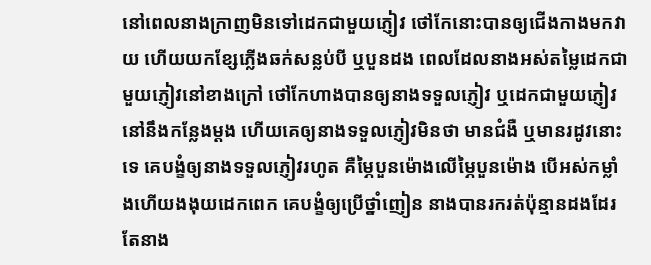នៅពេលនាងក្រាញមិនទៅដេកជាមួយភ្ញៀវ ថៅកែនោះបានឲ្យជើងកាងមកវាយ ហើយយកខ្សែភ្លើងឆក់សន្លប់បី ឬបួនដង ពេលដែលនាងអស់តម្លៃដេកជាមួយភ្ញៀវនៅខាងក្រៅ ថៅកែហាងបានឲ្យនាងទទួលភ្ញៀវ ឬដេកជាមួយភ្ញៀវនៅនឹងកន្លែងម្ដង ហើយគេឲ្យនាងទទួលភ្ញៀវមិនថា មានជំងឺ ឬមានរដូវនោះទេ គេបង្ខំឲ្យនាងទទួលភ្ញៀវរហូត គឺម្ភៃបួនម៉ោងលើម្ភៃបួនម៉ោង បើអស់កម្លាំងហើយងងុយដេកពេក គេបង្ខំឲ្យប្រើថ្នាំញៀន នាងបានរករត់ប៉ុន្មានដងដែរ តែនាង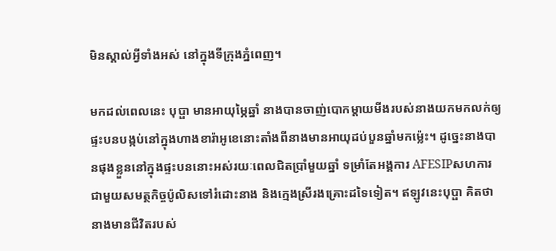មិនស្គាល់អ្វីទាំងអស់ នៅក្នុងទីក្រុងភ្នំពេញ។

មកដល់ពេលនេះ បុប្ផា មានអាយុម្ភៃឆ្នាំ នាងបានចាញ់បោកម្ដាយមីងរបស់នាងយកមកលក់ឲ្យផ្ទះបនបង្កប់នៅក្នុងហាងខារ៉ាអូខេនោះតាំងពីនាងមានអាយុដប់បួនឆ្នាំមកម្ល៉េះ។ ដូច្នេះនាងបានផុងខ្លួននៅក្នុងផ្ទះបននោះអស់រយៈពេលជិតប្រាំមួយឆ្នាំ ទម្រាំតែអង្គការ AFESIPសហការជាមួយសមត្ថកិច្ចប៉ូលិសទៅរំដោះនាង និងក្មេងស្រីរងគ្រោះដទៃទៀត។ ឥឡូវនេះបុប្ផា គិតថា នាងមានជីវិតរបស់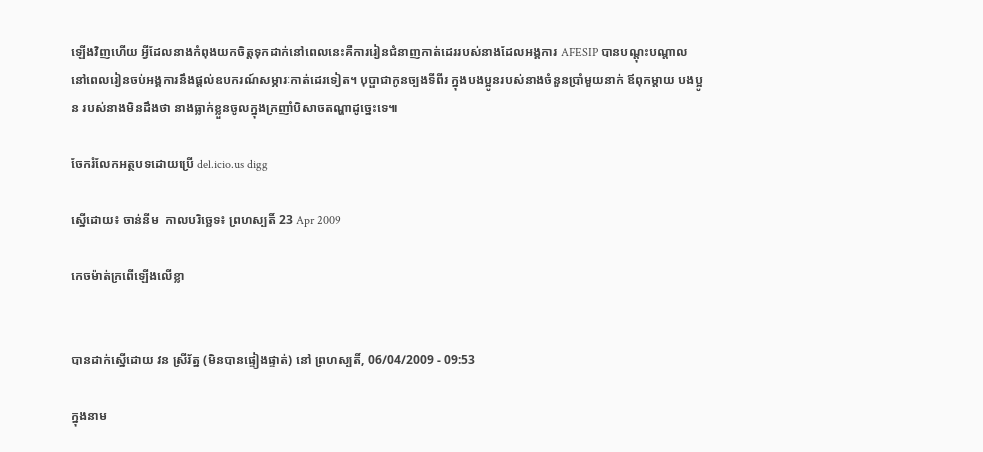ឡើងវិញហើយ អ្វីដែលនាងកំពុងយកចិត្តទុកដាក់នៅពេលនេះគឺការរៀនជំនាញកាត់ដេររបស់នាងដែលអង្គការ AFESIP បានបណ្ដុះបណ្ដាល នៅពេលរៀនចប់អង្គការនឹងផ្ដល់ឧបករណ៍សម្ភារៈកាត់ដេរទៀត។ បុប្ផាជាកូនច្បងទីពីរ ក្នុងបងប្អូនរបស់នាងចំនួនប្រាំមួយនាក់ ឪពុកម្ដាយ បងប្អូន របស់នាងមិនដឹងថា នាងធ្លាក់ខ្លួនចូលក្នុងក្រញាំបិសាចតណ្ហាដូច្នេះទេ៕

ចែករំលែកអត្ថបទដោយប្រើ del.icio.us digg

ស្នើដោយ៖ ចាន់នីម  កាលបរិច្ឆេទ៖ ព្រហស្បតិ៍ 23 Apr 2009

កេចម៉ាត់ក្រពើឡើងលើខ្លា


បានដាក់ស្នើដោយ វន ស្រីរ័ត្ន (មិនបានផ្ទៀងផ្ទាត់) នៅ ព្រហស្បតិ៍, 06/04/2009 - 09:53

ក្នុងនាម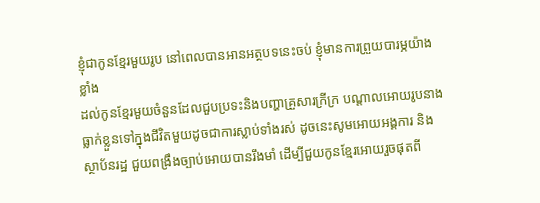ខ្ញុំជាកូនខ្មែរមួយរូប នៅពេលបានអានអត្ថបទនេះចប់ ខ្ញុំមានការព្រួយបារម្ភយ៉ាងខ្លាំង
ដល់កូនខ្មែរមួយចំនួនដែលជួបប្រទះនិងបញ្ហាគ្រួសារក្រីក្រ បណ្ដាលអោយរូបនាងធ្លាក់ខ្លួនទៅក្នុងជីវិតមួយដូចជាការស្លាប់ទាំងរស់ ដូចនេះសូមអោយអង្គការ និងស្ថាប័នរដ្ឋ ជួយពង្រឹងច្បាប់អោយបានរឹងមាំ ដើម្បីជួយកូនខ្មែរអោយរួចផុតពី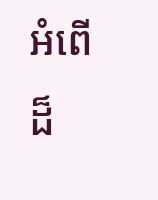អំពើដ៏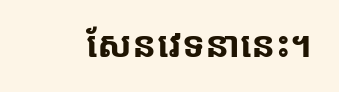សែនវេទនានេះ។